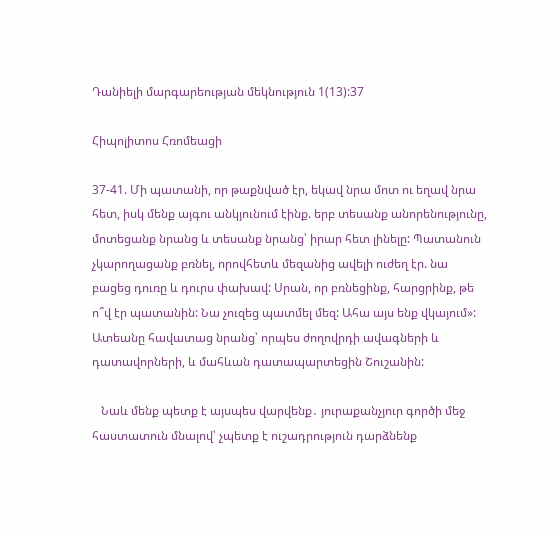Դանիելի մարգարեության մեկնություն 1(13):37

Հիպոլիտոս Հռոմեացի

37-41. Մի պատանի, որ թաքնված էր, եկավ նրա մոտ ու եղավ նրա հետ, իսկ մենք այգու անկյունում էինք. երբ տեսանք անորենությունը, մոտեցանք նրանց և տեսանք նրանց՝ իրար հետ լինելը: Պատանուն չկարողացանք բռնել, որովհետև մեզանից ավելի ուժեղ էր. նա բացեց դուռը և դուրս փախավ: Սրան, որ բռնեցինք, հարցրինք, թե ո՞վ էր պատանին: Նա չուզեց պատմել մեզ: Ահա այս ենք վկայում»: Ատեանը հավատաց նրանց՝ որպես ժողովրդի ավագների և դատավորների, և մահևան դատապարտեցին Շուշանին:

   Նաև մենք պետք է այսպես վարվենք․ յուրաքանչյուր գործի մեջ հաստատուն մնալով՝ չպետք է ուշադրություն դարձնենք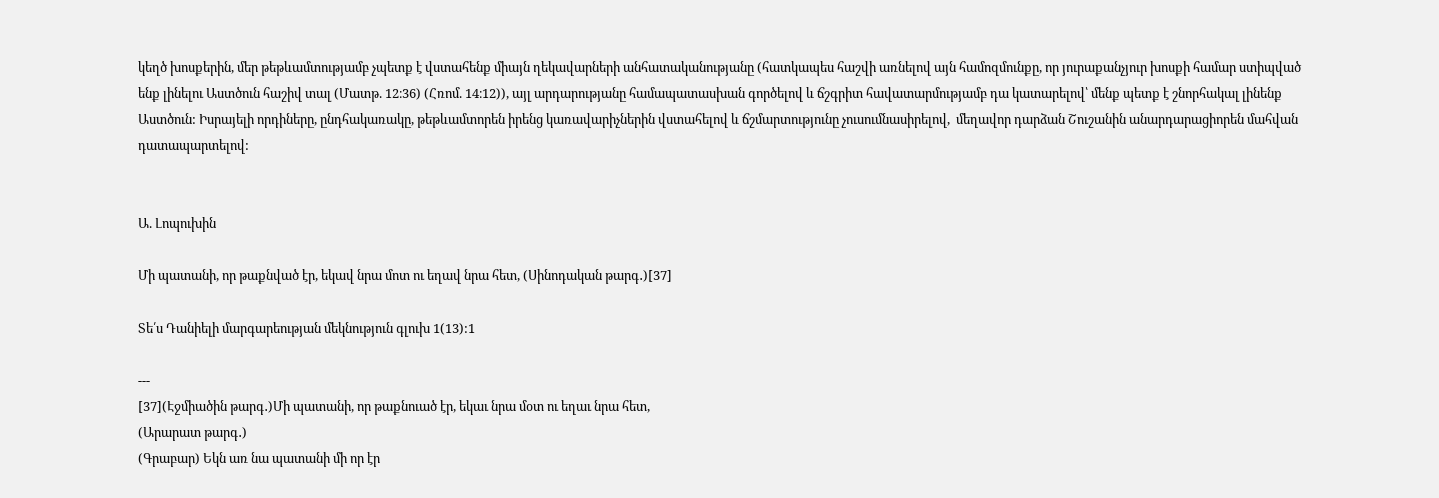կեղծ խոսքերին, մեր թեթևամտությամբ չպետք է վստահենք միայն ղեկավարների անհատականությանը (հատկապես հաշվի առնելով այն համոզմունքը, որ յուրաքանչյուր խոսքի համար ստիպված ենք լինելու Աստծուն հաշիվ տալ (Մատթ. 12։36) (Հռոմ. 14։12)), այլ արդարությանը համապատասխան գործելով և ճշգրիտ հավատարմությամբ դա կատարելով՝ մենք պետք է շնորհակալ լինենք Աստծուն: Իսրայելի որդիները, ընդհակառակը, թեթևամտորեն իրենց կառավարիչներին վստահելով և ճշմարտությունը չուսումնասիրելով,  մեղավոր դարձան Շուշանին անարդարացիորեն մահվան դատապարտելով:


Ա. Լոպուխին

Մի պատանի, որ թաքնված էր, եկավ նրա մոտ ու եղավ նրա հետ, (Սինոդական թարգ․)[37]

Տե՛ս Դանիելի մարգարեության մեկնություն գլուխ 1(13):1

---
[37](Էջմիածին թարգ․)Մի պատանի, որ թաքնուած էր, եկաւ նրա մօտ ու եղաւ նրա հետ,
(Արարատ թարգ․)
(Գրաբար) Եկն առ նա պատանի մի որ էր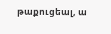թաքուցեալ, ա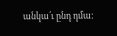անկա՛ւ ընդ դմա: